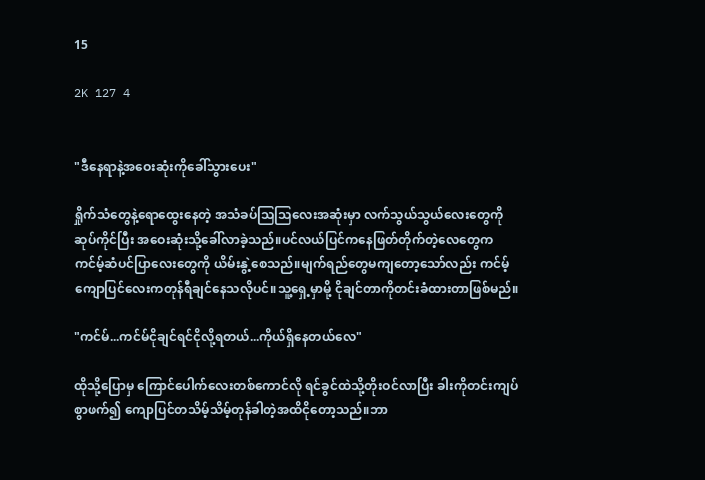15

2K 127 4


"ဒီနေရာနဲ့အဝေးဆုံးကိုခေါ်သွားပေး"

ရှိုက်သံတွေနဲ့ရောထွေးနေတဲ့ အသံခပ်သြသြလေးအဆုံးမှာ လက်သွယ်သွယ်လေးတွေကိုဆုပ်ကိုင်ပြီး အဝေးဆုံးသို့ခေါ်လာခဲ့သည်။ပင်လယ်ပြင်ကနေဖြတ်တိုက်တဲ့လေတွေက ကင်မ့်ဆံပင်ပြာလေးတွေကို ယိမ်းနွဲ့စေသည်။မျက်ရည်တွေမကျတော့သော်လည်း ကင်မ့်ကျောပြင်လေးကတုန်ရီချင်နေသလိုပင်။သူ့ရှေ့မှာမို့ ငိုချင်တာကိုတင်းခံထားတာဖြစ်မည်။

"ကင်မ်...ကင်မ်ငိုချင်ရင်ငိုလို့ရတယ်...ကိုယ်ရှိနေတယ်လေ"

ထိုသို့ပြောမှ ကြောင်ပေါက်လေးတစ်ကောင်လို ရင်ခွင်ထဲသို့တိုးဝင်လာပြီး ခါးကိုတင်းကျပ်စွာဖက်၍ ကျောပြင်တသိမ့်သိမ့်တုန်ခါတဲ့အထိငိုတော့သည်။ဘာ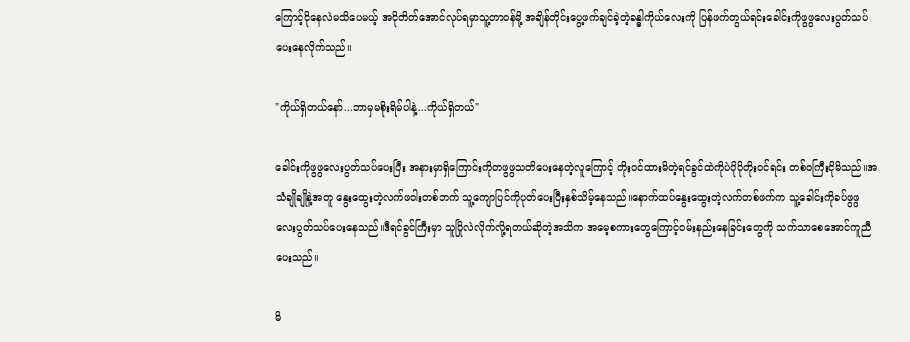ကြောင့်ငိုနေလဲမသိပေမယ့် အငိုတိတ်အောင်လုပ်ရမှာသူ့တာဝန်မို့ အချိန်တိုင်းပွေ့ဖက်ချင်ခဲ့တဲ့ခန္ဓါကိုယ်လေးကို ပြန်ဖက်တွယ်ရင်းခေါင်းကိုဖွဖွလေးပွတ်သပ်ပေးနေလိုက်သည်။

"ကိုယ်ရှိတယ်နော်...ဘာမှမစိုးရိမ်ပါနဲ့...ကိုယ်ရှိတယ်"

ခေါင်းကိုဖွဖွလေးပွတ်သပ်ပေးပြီး အနားမှာရှိကြောင်းကိုတဖွဖွသတိပေးနေတဲ့လူကြောင့် တိုးဝင်ထားမိတဲ့ရင်ခွင်ထဲကိုပဲပိုပိုတိုးဝင်ရင်း တစ်ဝကြီးငိုမိသည်။အသံချိုချိုနဲ့အတူ နွေးထွေးတဲ့လက်ဖဝါးတစ်ဘက် သူ့ကျောပြင်ကိုပုတ်ပေးပြီးနှစ်သိမ့်နေသည်။နောက်ထပ်နွေးထွေးတဲ့လက်တစ်ဖက်က သူ့ခေါင်းကိုခပ်ဖွဖွလေးပွတ်သပ်ပေးနေသည်။ဒီရင်ခွင်ကြီးမှာ သူပြိုလဲလိုက်လို့ရတယ်ဆိုတဲ့အသိက အမေ့စကားတွေကြောင့်ဝမ်းနည်းနေခြင်းတွေကို သက်သာစေအောင်ကူညီပေးသည်။

မိ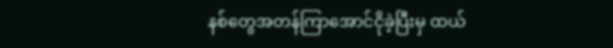နစ်တွေအတန်ကြာအောင်ငိုခဲ့ပြီးမှ ထယ်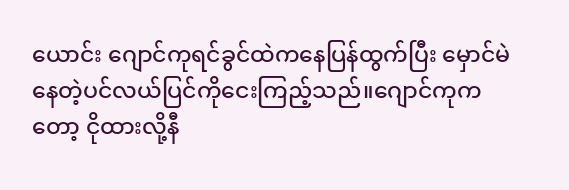ယောင်း ဂျောင်ကုရင်ခွင်ထဲကနေပြန်ထွက်ပြီး မှောင်မဲနေတဲ့ပင်လယ်ပြင်ကိုငေးကြည့်သည်။ဂျောင်ကုကတော့ ငိုထားလို့နီ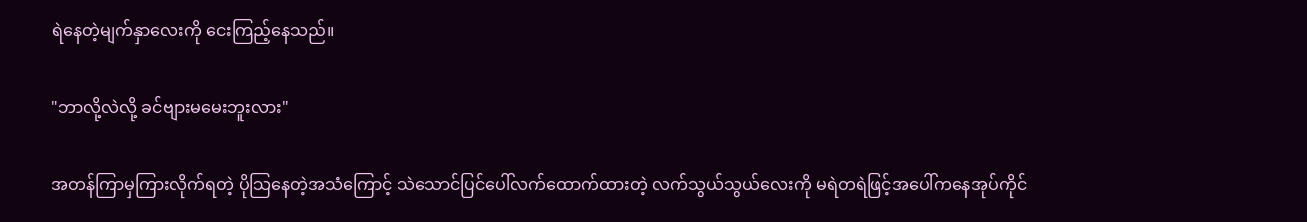ရဲနေတဲ့မျက်နှာလေးကို ငေးကြည့်နေသည်။

"ဘာလို့လဲလို့ ခင်ဗျားမမေးဘူးလား"

အတန်ကြာမှကြားလိုက်ရတဲ့ ပိုသြနေတဲ့အသံကြောင့် သဲသောင်ပြင်ပေါ်လက်ထောက်ထားတဲ့ လက်သွယ်သွယ်လေးကို မရဲတရဲဖြင့်အပေါ်ကနေအုပ်ကိုင်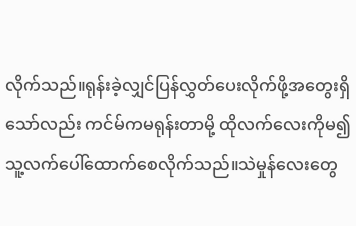လိုက်သည်။ရုန်းခဲ့လျှင်ပြန်လွှတ်ပေးလိုက်ဖို့အတွေးရှိသော်လည်း ကင်မ်ကမရုန်းတာမို့ ထိုလက်လေးကိုမ၍ သူ့လက်ပေါ်ထောက်စေလိုက်သည်။သဲမှုန်လေးတွေ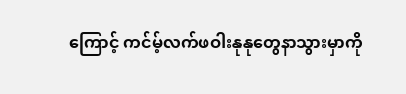ကြောင့် ကင်မ့်လက်ဖဝါးနုနုတွေနာသွားမှာကို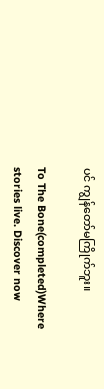ပင် ကျွန်တော်မကြိုက်ဘူး။

To The Bone(completed)Where stories live. Discover now